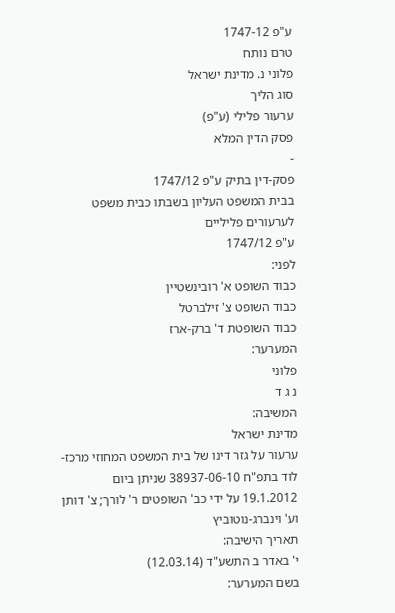ע"פ 1747-12
טרם נותח
פלוני נ. מדינת ישראל
סוג הליך
ערעור פלילי (ע"פ)
פסק הדין המלא
-
פסק-דין בתיק ע"פ 1747/12
בבית המשפט העליון בשבתו כבית משפט לערעורים פליליים
ע"פ 1747/12
לפני:
כבוד השופט א' רובינשטיין
כבוד השופט צ' זילברטל
כבוד השופטת ד' ברק-ארז
המערער:
פלוני
נ ג ד
המשיבה:
מדינת ישראל
ערעור על גזר דינו של בית המשפט המחוזי מרכז-לוד בתפ"ח 38937-06-10 שניתן ביום 19.1.2012 על ידי כב' השופטים ר' לורך; צ' דותן וע' וינברג-נוטוביץ
תאריך הישיבה:
י' באדר ב התשע"ד (12.03.14)
בשם המערער: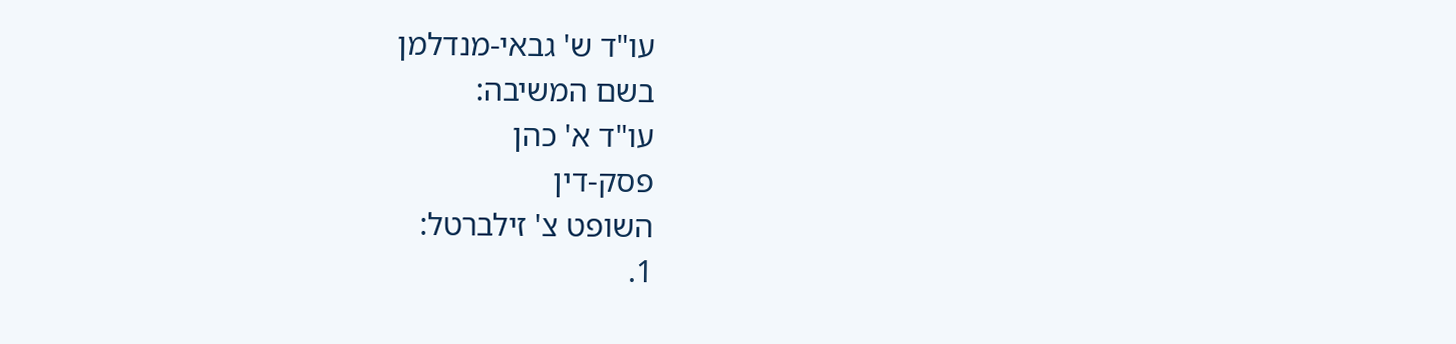עו"ד ש' גבאי-מנדלמן
בשם המשיבה:
עו"ד א' כהן
פסק-דין
השופט צ' זילברטל:
1.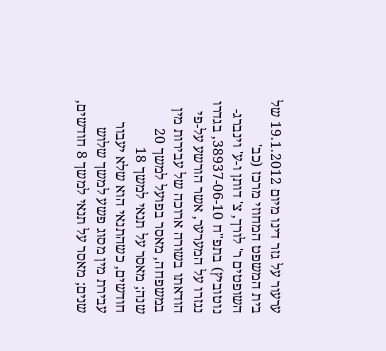ערעור על גזר דינו מיום 19.1.2012 של בית המשפט המחוזי מרכז (כב' השופטים ר' לורך, צ' דותן ו-ע' וינברג-נוטוביץ) בתפ"ח 38937-06-10, בגדרו נגזרו על המערער, אשר הורשע על-פי הודאתו בשורה ארוכה של עבירות מין במשפחה, מאסר בפועל למשך 20 שנה; מאסר על תנאי למשך 18 חודשים, כשהתנאי הוא שלא יעבור עבירת מין מסוג פשע למשך שלוש שנים; מאסר על תנאי למשך 8 חודשים,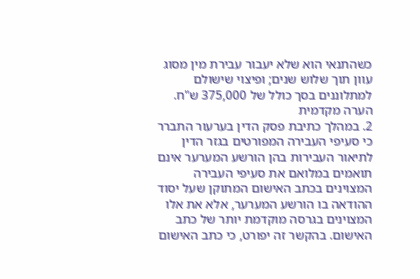כשהתנאי הוא שלא יעבור עבירת מין מסוג עוון תוך שלוש שנים; ופיצוי שישולם למתלוננים בסך כולל של 375,000 ש"ח.
הערה מקדמית
2. במהלך כתיבת פסק הדין בערעור התברר כי סעיפי העבירה המפורטים בגזר הדין לתיאור העבירות בהן הורשע המערער אינם תואמים במלואם את סעיפי העבירה המצוינים בכתב האישום המתוקן שעל יסוד ההודאה בו הורשע המערער, אלא את אלו המצוינים בגרסה מוקדמת יותר של כתב האישום. בהקשר זה יפורט, כי כתב האישום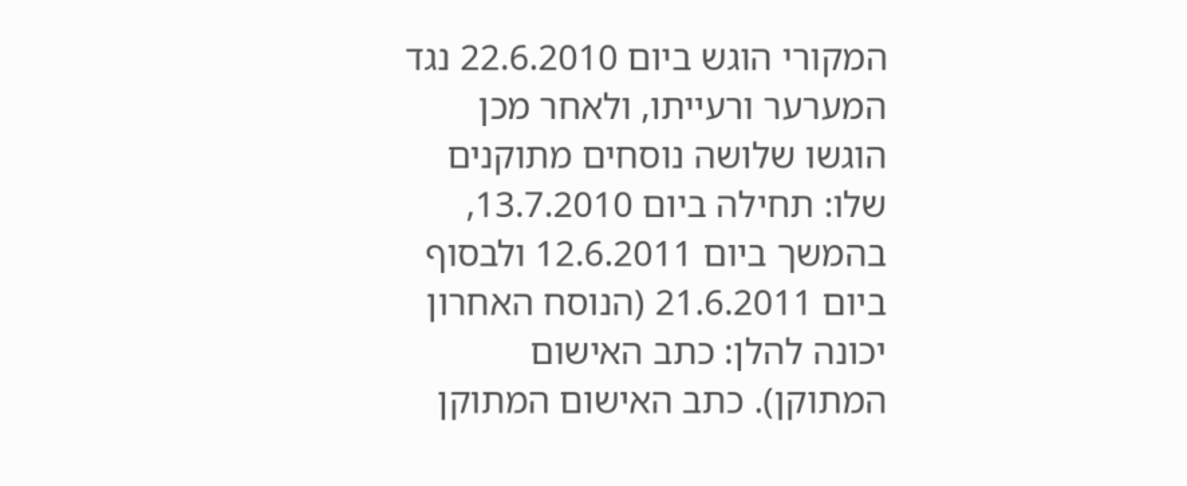המקורי הוגש ביום 22.6.2010 נגד המערער ורעייתו, ולאחר מכן הוגשו שלושה נוסחים מתוקנים שלו: תחילה ביום 13.7.2010, בהמשך ביום 12.6.2011 ולבסוף ביום 21.6.2011 (הנוסח האחרון יכונה להלן: כתב האישום המתוקן). כתב האישום המתוקן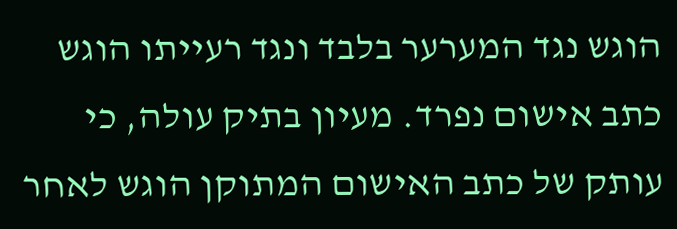הוגש נגד המערער בלבד ונגד רעייתו הוגש כתב אישום נפרד. מעיון בתיק עולה, כי עותק של כתב האישום המתוקן הוגש לאחר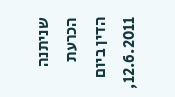שניתנה הכרעת הדין ביום 12.6.2011,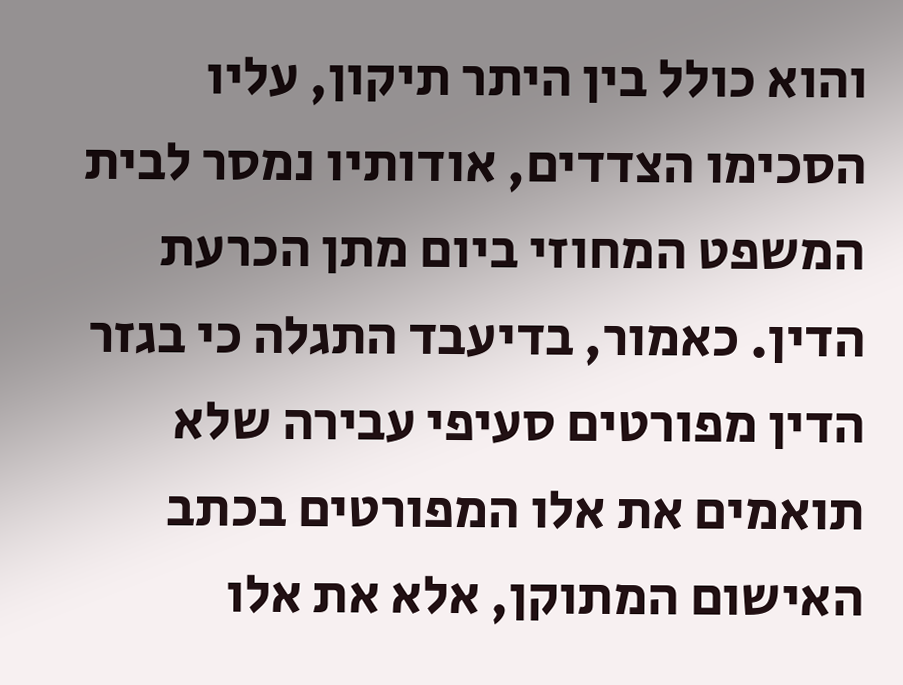והוא כולל בין היתר תיקון, עליו הסכימו הצדדים, אודותיו נמסר לבית המשפט המחוזי ביום מתן הכרעת הדין. כאמור, בדיעבד התגלה כי בגזר הדין מפורטים סעיפי עבירה שלא תואמים את אלו המפורטים בכתב האישום המתוקן, אלא את אלו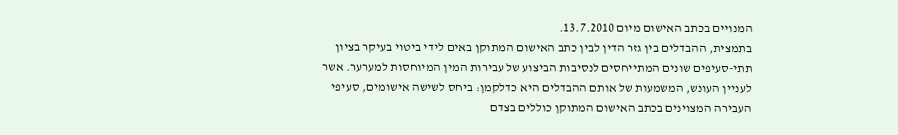המנויים בכתב האישום מיום 13.7.2010.
בתמצית, ההבדלים בין גזר הדין לבין כתב האישום המתוקן באים לידי ביטוי בעיקר בציון תתי-סעיפים שונים המתייחסים לנסיבות הביצוע של עבירות המין המיוחסות למערער. אשר לעניין העונש, המשמעות של אותם ההבדלים היא כדלקמן: ביחס לשישה אישומים, סעיפי העבירה המצוינים בכתב האישום המתוקן כוללים בצדם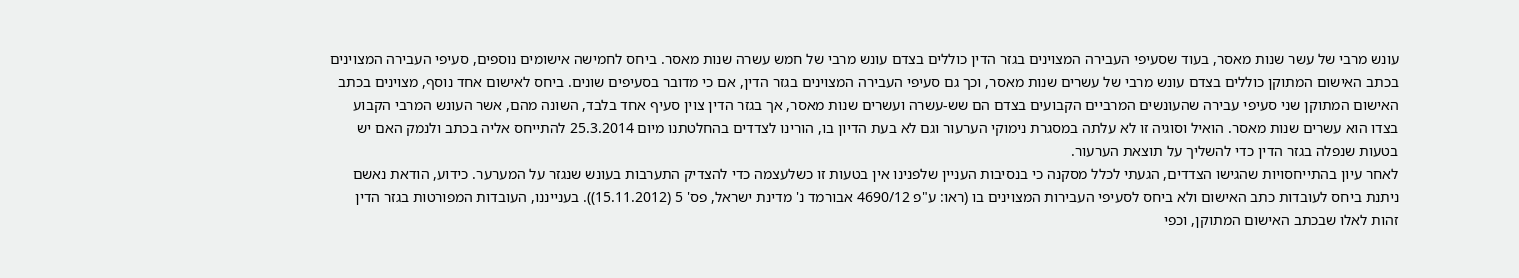עונש מרבי של עשר שנות מאסר, בעוד שסעיפי העבירה המצוינים בגזר הדין כוללים בצדם עונש מרבי של חמש עשרה שנות מאסר. ביחס לחמישה אישומים נוספים, סעיפי העבירה המצוינים בכתב האישום המתוקן כוללים בצדם עונש מרבי של עשרים שנות מאסר, וכך גם סעיפי העבירה המצוינים בגזר הדין, אם כי מדובר בסעיפים שונים. ביחס לאישום אחד נוסף, מצוינים בכתב האישום המתוקן שני סעיפי עבירה שהעונשים המרביים הקבועים בצדם הם שש-עשרה ועשרים שנות מאסר, אך בגזר הדין צוין סעיף אחד בלבד, השונה מהם, אשר העונש המרבי הקבוע בצדו הוא עשרים שנות מאסר. הואיל וסוגיה זו לא עלתה במסגרת נימוקי הערעור וגם לא בעת הדיון בו, הורינו לצדדים בהחלטתנו מיום 25.3.2014 להתייחס אליה בכתב ולנמק האם יש בטעות שנפלה בגזר הדין כדי להשליך על תוצאת הערעור.
לאחר עיון בהתייחסויות שהגישו הצדדים, הגעתי לכלל מסקנה כי בנסיבות העניין שלפנינו אין בטעות זו כשלעצמה כדי להצדיק התערבות בעונש שנגזר על המערער. כידוע, הודאת נאשם ניתנת ביחס לעובדות כתב האישום ולא ביחס לסעיפי העבירות המצוינים בו (ראו: ע"פ 4690/12 אבורמד נ' מדינת ישראל, פס' 5 (15.11.2012)). בענייננו, העובדות המפורטות בגזר הדין זהות לאלו שבכתב האישום המתוקן, וכפי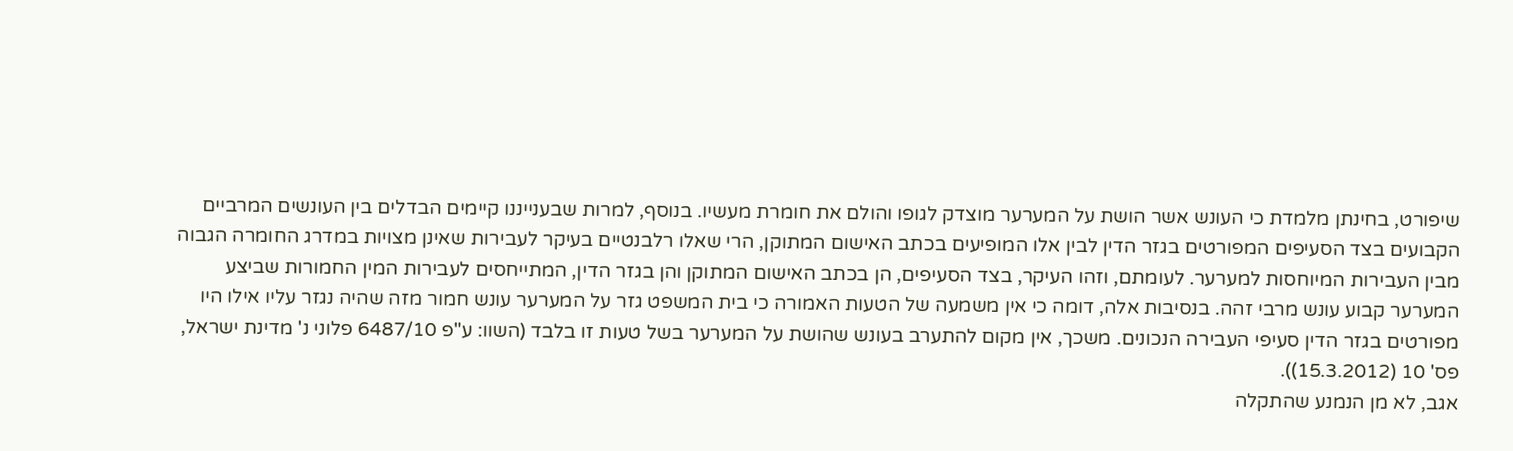שיפורט, בחינתן מלמדת כי העונש אשר הושת על המערער מוצדק לגופו והולם את חומרת מעשיו. בנוסף, למרות שבענייננו קיימים הבדלים בין העונשים המרביים הקבועים בצד הסעיפים המפורטים בגזר הדין לבין אלו המופיעים בכתב האישום המתוקן, הרי שאלו רלבנטיים בעיקר לעבירות שאינן מצויות במדרג החומרה הגבוה מבין העבירות המיוחסות למערער. לעומתם, וזהו העיקר, בצד הסעיפים, הן בכתב האישום המתוקן והן בגזר הדין, המתייחסים לעבירות המין החמורות שביצע המערער קבוע עונש מרבי זהה. בנסיבות אלה, דומה כי אין משמעה של הטעות האמורה כי בית המשפט גזר על המערער עונש חמור מזה שהיה נגזר עליו אילו היו מפורטים בגזר הדין סעיפי העבירה הנכונים. משכך, אין מקום להתערב בעונש שהושת על המערער בשל טעות זו בלבד (השוו: ע"פ 6487/10 פלוני נ' מדינת ישראל, פס' 10 (15.3.2012)).
אגב, לא מן הנמנע שהתקלה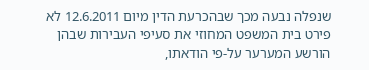שנפלה נבעה מכך שבהכרעת הדין מיום 12.6.2011 לא פירט בית המשפט המחוזי את סעיפי העבירות שבהן הורשע המערער על-פי הודאתו,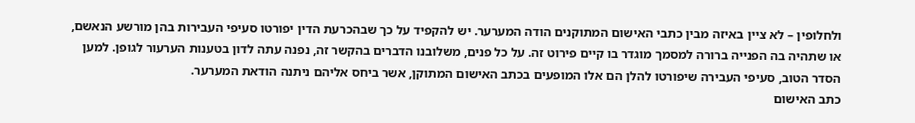ולחלופין – לא ציין באיזה מבין כתבי האישום המתוקנים הודה המערער. יש להקפיד על כך שבהכרעת הדין יפורטו סעיפי העבירות בהן מורשע הנאשם, או שתהיה בה הפנייה ברורה למסמך מוגדר בו קיים פירוט זה. על כל פנים, משלובנו הדברים בהקשר זה, נפנה עתה לדון בטענות הערעור לגופן. למען הסדר הטוב, סעיפי העבירה שיפורטו להלן הם אלו המופעים בכתב האישום המתוקן, אשר ביחס אליהם ניתנה הודאת המערער.
כתב האישום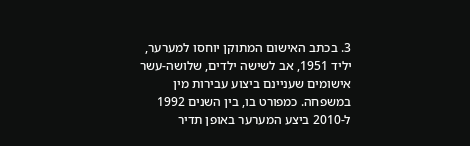3. בכתב האישום המתוקן יוחסו למערער, יליד 1951, אב לשישה ילדים, שלושה-עשר אישומים שעניינם ביצוע עבירות מין במשפחה. כמפורט בו, בין השנים 1992 ל-2010 ביצע המערער באופן תדיר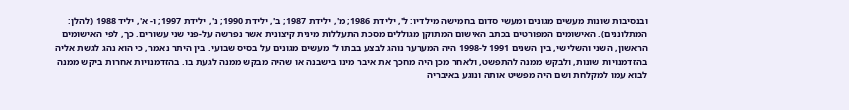ובנסיבות שונות מעשים מגונים ומעשי סדום בחמישה מילדיו: ל', ילידת 1986; מ', ילידת 1987; ב', ילידת 1990; נ', ילידת 1997; ו- א', יליד 1988 (להלן: המתלוננים). האישומים המפורטים בכתב האישום המתוקן מגוללים מסכת התעללות מינית קיצונית אשר נפרשה על-פני שני עשורים. כך, לפי האישומים הראשון, השני והשלישי, בין השנים 1991 ל-1998 היה המערער נוהג לבצע בבתו ל' מעשים מגונים על בסיס שבועי. בין היתר נאמר, כי הוא נהג לגשת אליה בהזדמנויות שונות, ולבקש ממנה להתפשט, ולאחר מכן היה מחכך את איבר מינו בישבנה או שהיה מבקש ממנה לגעת בו. בהזדמנויות אחרות ביקש ממנה לבוא עמו למקלחת ושם היה מפשיט אותה ונוגע באיבריה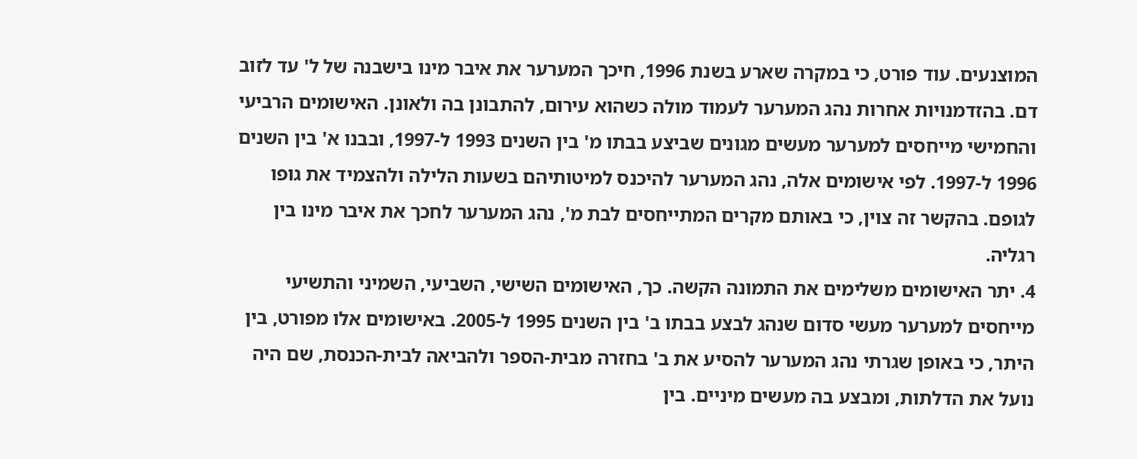המוצנעים. עוד פורט, כי במקרה שארע בשנת 1996, חיכך המערער את איבר מינו בישבנה של ל' עד לזוב דם. בהזדמנויות אחרות נהג המערער לעמוד מולה כשהוא עירום, להתבונן בה ולאונן. האישומים הרביעי והחמישי מייחסים למערער מעשים מגונים שביצע בבתו מ' בין השנים 1993 ל-1997, ובבנו א' בין השנים 1996 ל-1997. לפי אישומים אלה, נהג המערער להיכנס למיטותיהם בשעות הלילה ולהצמיד את גופו לגופם. בהקשר זה צוין, כי באותם מקרים המתייחסים לבת מ', נהג המערער לחכך את איבר מינו בין רגליה.
4. יתר האישומים משלימים את התמונה הקשה. כך, האישומים השישי, השביעי, השמיני והתשיעי מייחסים למערער מעשי סדום שנהג לבצע בבתו ב' בין השנים 1995 ל-2005. באישומים אלו מפורט, בין היתר, כי באופן שגרתי נהג המערער להסיע את ב' בחזרה מבית-הספר ולהביאה לבית-הכנסת, שם היה נועל את הדלתות, ומבצע בה מעשים מיניים. בין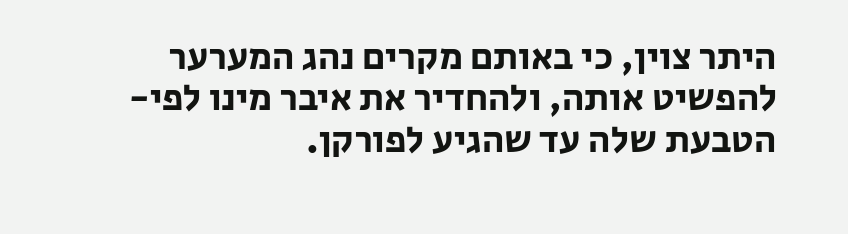היתר צוין, כי באותם מקרים נהג המערער להפשיט אותה, ולהחדיר את איבר מינו לפי-הטבעת שלה עד שהגיע לפורקן.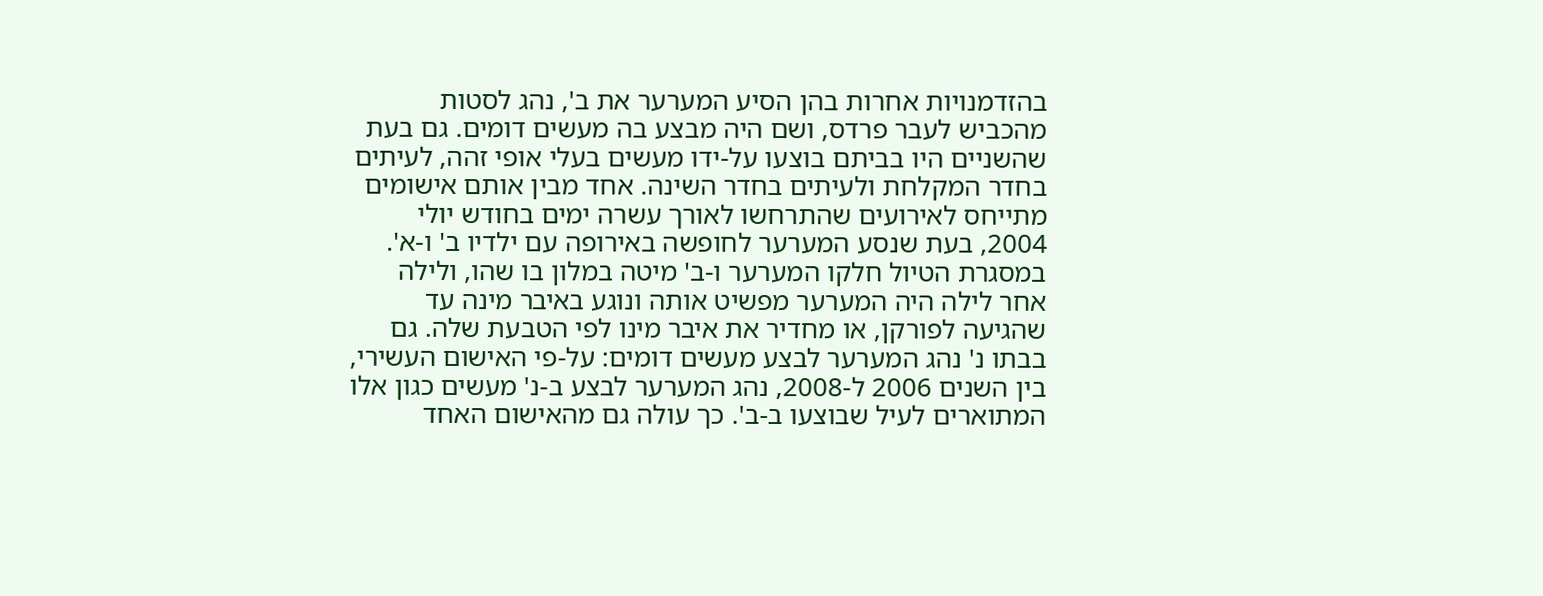בהזדמנויות אחרות בהן הסיע המערער את ב', נהג לסטות מהכביש לעבר פרדס, ושם היה מבצע בה מעשים דומים. גם בעת שהשניים היו בביתם בוצעו על-ידו מעשים בעלי אופי זהה, לעיתים בחדר המקלחת ולעיתים בחדר השינה. אחד מבין אותם אישומים מתייחס לאירועים שהתרחשו לאורך עשרה ימים בחודש יולי 2004, בעת שנסע המערער לחופשה באירופה עם ילדיו ב' ו-א'. במסגרת הטיול חלקו המערער ו-ב' מיטה במלון בו שהו, ולילה אחר לילה היה המערער מפשיט אותה ונוגע באיבר מינה עד שהגיעה לפורקן, או מחדיר את איבר מינו לפי הטבעת שלה. גם בבתו נ' נהג המערער לבצע מעשים דומים: על-פי האישום העשירי, בין השנים 2006 ל-2008, נהג המערער לבצע ב-נ' מעשים כגון אלו המתוארים לעיל שבוצעו ב-ב'. כך עולה גם מהאישום האחד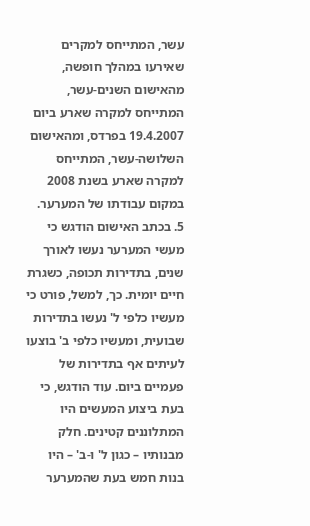עשר, המתייחס למקרים שאירעו במהלך חופשה, מהאישום השנים-עשר, המתייחס למקרה שארע ביום 19.4.2007 בפרדס, ומהאישום השלושה-עשר, המתייחס למקרה שארע בשנת 2008 במקום עבודתו של המערער.
5. בכתב האישום הודגש כי מעשי המערער נעשו לאורך שנים, בתדירות תכופה, כשגרת חיים יומית. כך, למשל, פורט כי מעשיו כלפי ל' נעשו בתדירות שבועית, ומעשיו כלפי ב' בוצעו לעיתים אף בתדירות של פעמיים ביום. עוד הודגש, כי בעת ביצוע המעשים היו המתלוננים קטינים. חלק מבנותיו – כגון ל' ו-ב' – היו בנות חמש בעת שהמערער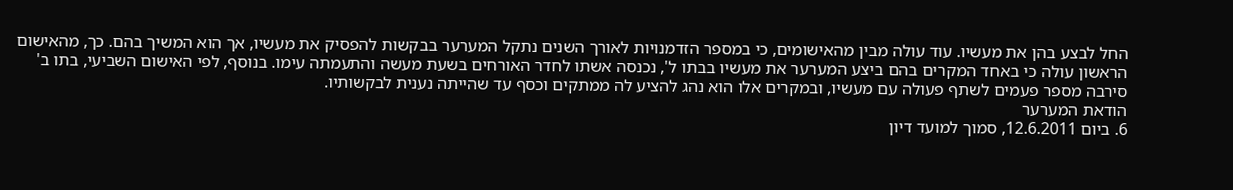החל לבצע בהן את מעשיו. עוד עולה מבין מהאישומים, כי במספר הזדמנויות לאורך השנים נתקל המערער בבקשות להפסיק את מעשיו, אך הוא המשיך בהם. כך, מהאישום הראשון עולה כי באחד המקרים בהם ביצע המערער את מעשיו בבתו ל', נכנסה אשתו לחדר האורחים בשעת מעשה והתעמתה עימו. בנוסף, לפי האישום השביעי, בתו ב' סירבה מספר פעמים לשתף פעולה עם מעשיו, ובמקרים אלו הוא נהג להציע לה ממתקים וכסף עד שהייתה נענית לבקשותיו.
הודאת המערער
6. ביום 12.6.2011, סמוך למועד דיון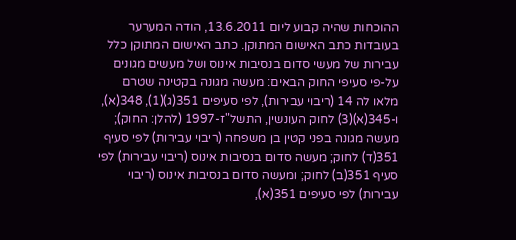ההוכחות שהיה קבוע ליום 13.6.2011, הודה המערער בעובדות כתב האישום המתוקן. כתב האישום המתוקן כלל עבירות של מעשי סדום בנסיבות אינוס ושל מעשים מגונים על-פי סעיפי החוק הבאים: מעשה מגונה בקטינה שטרם מלאו לה 14 (ריבוי עבירות), לפי סעיפים 351(ג)(1), 348(א), ו-345(א)(3) לחוק העונשין, התשל"ז-1997 (להלן: החוק); מעשה מגונה בפני קטין בן משפחה (ריבוי עבירות) לפי סעיף 351(ד) לחוק; מעשה סדום בנסיבות אינוס (ריבוי עבירות) לפי סעיף 351(ב) לחוק; ומעשה סדום בנסיבות אינוס (ריבוי עבירות) לפי סעיפים 351(א),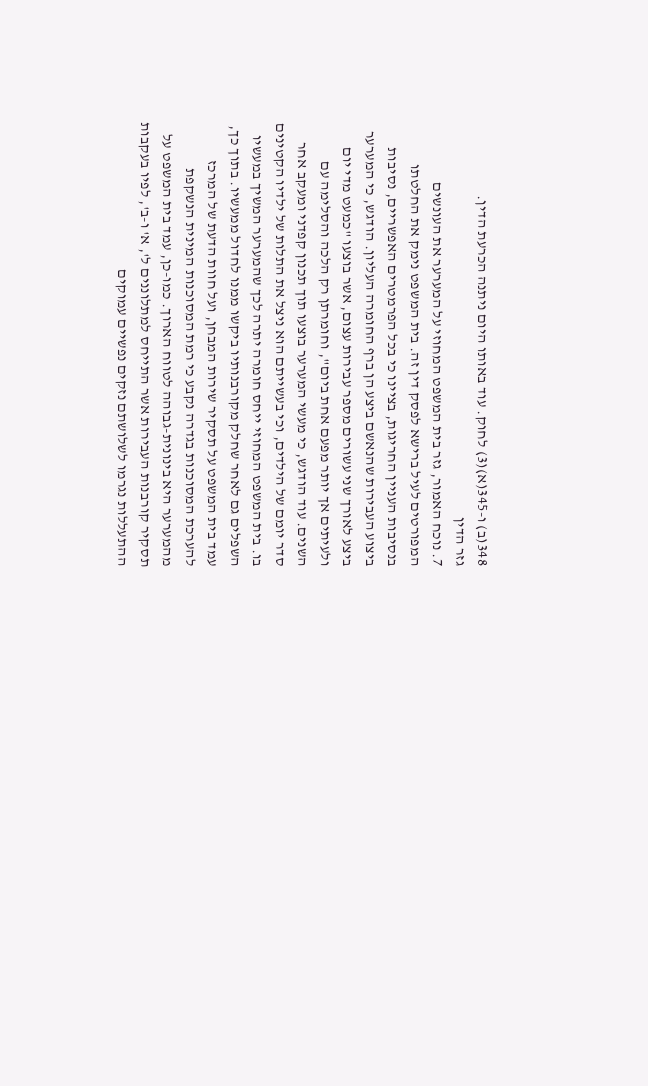348(ב) ו-345(א)(3) לחוק. עוד באותו היום ניתנה הכרעת הדין.
גזר הדין
7. נוכח האמור, גזר בית המשפט המחוזי על המערער את העונשים המפורטים לעיל ברישא לפסק דין זה. בית המשפט נימק את החלטתו בנסיבות העניין החריגות, בציינו כי בכל הפרמטרים האפשריים, נסיבות ביצוע העבירות שהנאשם ביצע הן ברף החומרה העליון. הודגש, כי המערער ביצע לאורך שני עשורים מספר עבירות עצום, אשר בוצעו "כמעט מדי יום ולעיתים אך יותר מפעם אחת ביום", וחומרתן רק הלכה והסלימה עם השנים. עוד הודגש, כי מעשי המערער בוצעו תוך תכנון קפדני ומעקב אחר סדר יומם של הילדים, וכי בעשייתם הוא ניצל את התלות של ילדיו הקטינים בו. בית המשפט המחוזי ייחס חומרה יתרה לכך שהמערער המשיך במעשיו השפלים גם לאחר שחלק מקורבנותיו ביקשו ממנו לחדול ממעשיו. בתוך כך, עמד בית המשפט על תסקיר שירות המבחן, ועל חוות הדעת של המרכז להערכת המסוכנות בגדרה נקבע כי רמת המסוכנות המינית הנשקפת מהמערער היא בינונית-גבוהה לטווח הארוך. כמו-כן, עמד בית המשפט על תסקיר קורבנות העבירות אשר התייחס למתלוננים ל', א' ו-ב', לפיו בעקבות ההתעללות נגרמו לשלושתם נזקים נפשיים עמוקים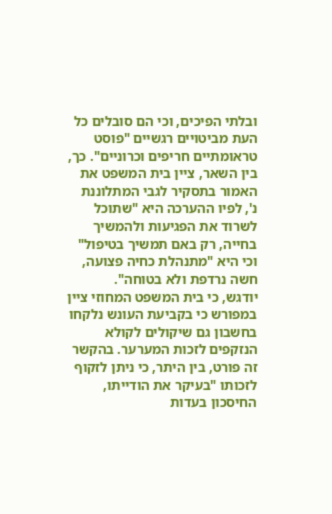ובלתי הפיכים, וכי הם סובלים כל העת מביטויים רגשיים "פוסט טראומתיים חריפים וכרוניים". כך, בין השאר, ציין בית המשפט את האמור בתסקיר לגבי המתלוננת נ', לפיו ההערכה היא "שתוכל לשרוד את הפגיעות ולהמשיך בחייה, רק באם תמשיך בטיפול" וכי היא "מתנהלת כחיה פצועה, חשה נרדפת ולא בטוחה".
יודגש, כי בית המשפט המחוזי ציין במפורש כי בקביעת העונש נלקחו בחשבון גם שיקולים לקולא הנזקפים לזכות המערער. בהקשר זה פורט, בין היתר, כי ניתן לזקוף לזכותו "בעיקר את הודייתו, החיסכון בעדות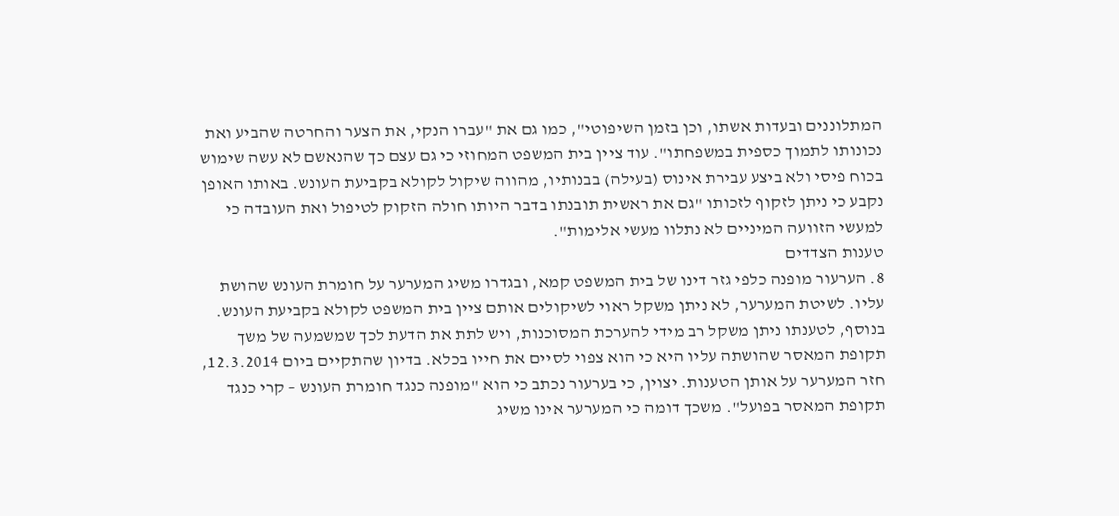המתלוננים ובעדות אשתו, וכן בזמן השיפוטי", כמו גם את "עברו הנקי, את הצער והחרטה שהביע ואת נכונותו לתמוך כספית במשפחתו". עוד ציין בית המשפט המחוזי כי גם עצם כך שהנאשם לא עשה שימוש בכוח פיסי ולא ביצע עבירת אינוס (בעילה) בבנותיו, מהווה שיקול לקולא בקביעת העונש. באותו האופן נקבע כי ניתן לזקוף לזכותו "גם את ראשית תובנתו בדבר היותו חולה הזקוק לטיפול ואת העובדה כי למעשי הזוועה המיניים לא נתלוו מעשי אלימות".
טענות הצדדים
8. הערעור מופנה כלפי גזר דינו של בית המשפט קמא, ובגדרו משיג המערער על חומרת העונש שהושת עליו. לשיטת המערער, לא ניתן משקל ראוי לשיקולים אותם ציין בית המשפט לקולא בקביעת העונש. בנוסף, לטענתו ניתן משקל רב מידי להערכת המסוכנות, ויש לתת את הדעת לכך שמשמעה של משך תקופת המאסר שהושתה עליו היא כי הוא צפוי לסיים את חייו בכלא. בדיון שהתקיים ביום 12.3.2014, חזר המערער על אותן הטענות. יצוין, כי בערעור נכתב כי הוא "מופנה כנגד חומרת העונש – קרי כנגד תקופת המאסר בפועל". משכך דומה כי המערער אינו משיג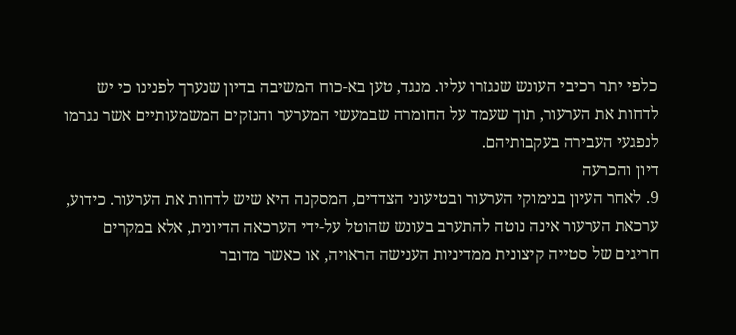כלפי יתר רכיבי העונש שנגזרו עליו. מנגד, טען בא-כוח המשיבה בדיון שנערך לפנינו כי יש לדחות את הערעור, תוך שעמד על החומרה שבמעשי המערער והנזקים המשמעותיים אשר נגרמו לנפגעי העבירה בעקבותיהם.
דיון והכרעה
9. לאחר העיון בנימוקי הערעור ובטיעוני הצדדים, המסקנה היא שיש לדחות את הערעור. כידוע, ערכאת הערעור אינה נוטה להתערב בעונש שהוטל על-ידי הערכאה הדיונית, אלא במקרים חריגים של סטייה קיצונית ממדיניות הענישה הראויה, או כאשר מדובר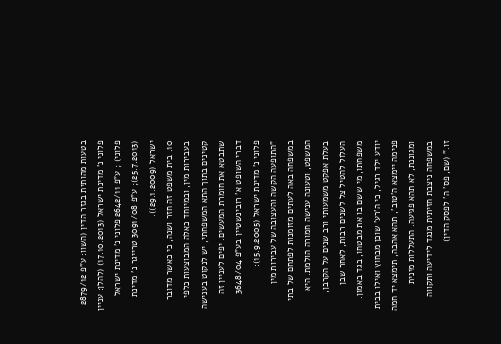בטעות מהותית בגזר הדין (השוו: ע"פ 2879/12 פלוני נ' מדינת ישראל (17.10.2013) (להלן: עניין פלוני) ; ע"פ 2642/11 פלוני נ' מדינת ישראל (25.7.2013); ע"פ 3091/08 טרייגר נ' מדינת ישראל (29.1.2009)).
10. בית משפט זה חזר ושנה, כי כאשר מדובר בעבירות מין, ובמיוחד כאלה המבוצעות כלפי קטינים בתוך התא המשפחתי, יש לנקוט בענישה שתבטא את חומרת המעשים. יפים לעניין זה דברי השופט א' רובינשטיין בע"פ 3648/04 פלוני נ' מדינת ישראל (15.9.2005):
"התופעה הקשה והעצובה של עבירות מין במשפחה באה לעתים מזומנות לפתחם של בתי המשפט, וטעונה ענישה חמורה הולמת. היא בעלת אפקט משמעותי ורב שנים על הקרבן, העלול להטיל צל לשנים רבות, לאחר שבן משפחתו, מי ששם בו את מבטחו, בגד באמון. יודע ילד רגיל, כי ה'רע' שוכן מבחוץ ואילו בבית פנימה יימצא ה'טוב', תהא אהבה, תימצא יד חמה ומגוננת, לא תהא פגיעה. התעללות מינית במשפחה ניצבת חזיתית מנגד לידיעה ותקווה זו." (שם, פס' ה' לפסק הדין)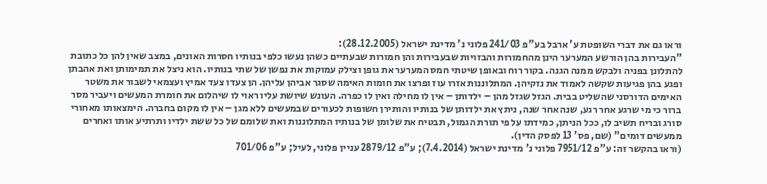וראו גם את דברי השופטת ע' ארבל בע"פ 241/03 פלוני נ' מדינת ישראל (28.12.2005):
"העבירות בהן הורשע המערער הינן מהחמורות והבזויות שבעבירות והן חמורות שבעתיים כשהן נעשו כלפי בנותיו חסרות האונים, במצב שאין להן כל כתובת להתלונן בפניה ולבקש ממנה הגנה. בקור רוח ובאופן שיטתי חמס המערער את גופן וצילק עמוקות את נפשן של שתי בנותיו. הוא ניצל את תמימותן ואת אהבתן ופגע בהן פגיעות שקשה לאמוד את נזקיהן. המתלוננות אזרו עוז ופרצו את חומות האימה שסגר אביהן עליהן. הן צעדו צעד אמיץ ועצמאי לשבור את משטר האימים הדורסני שהשליט בבית. הגזל שגזל מהן – ילדותן – אין לו מחילה ואין לו כפרה. העונש שיושת עליו ראוי לו שיהלום את חומרת המעשים ויעביר מסר ברור כי מי שרגע אחר רגע, שנה אחר שנה, ניתץ את ילדותן של בנותיו והותירן חשופות לכעורים שבמעשים ללא מגן – אין לו מקום בחברה. הימצאותו מאחורי סורג ובריח תשיב לו, ככל הניתן, כמידתו על פי תורת הגמול, תבטיח את שלומן של בנותיו המתלוננות ואת שלומם של כל ששת ילדיו ותרתיע אותו ואחרים ממעשים דומים" (שם, פס' 13 לפסק הדין).
(וראו בהקשר זה: ע"פ 7951/12 פלוני נ' מדינת ישראל (7.4.2014); ע"פ 2879/12 עניין פלוני, לעיל; ע"פ 701/06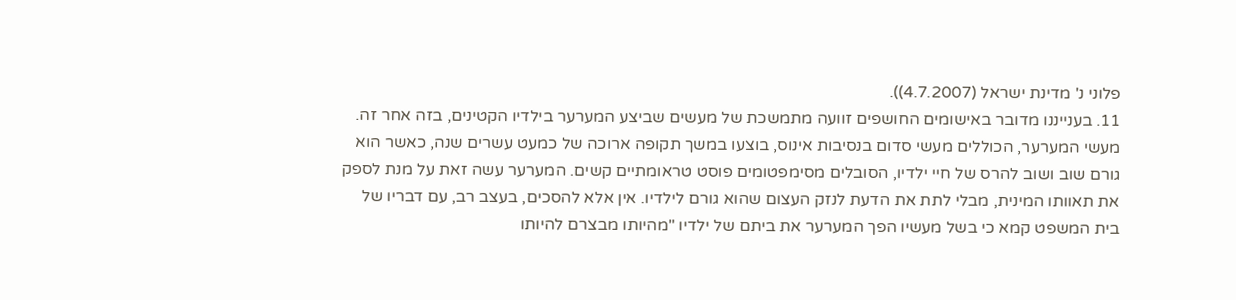פלוני נ' מדינת ישראל (4.7.2007)).
11. בענייננו מדובר באישומים החושפים זוועה מתמשכת של מעשים שביצע המערער בילדיו הקטינים, בזה אחר זה. מעשי המערער, הכוללים מעשי סדום בנסיבות אינוס, בוצעו במשך תקופה ארוכה של כמעט עשרים שנה, כאשר הוא גורם שוב ושוב להרס של חיי ילדיו, הסובלים מסימפטומים פוסט טראומתיים קשים. המערער עשה זאת על מנת לספק את תאוותו המינית, מבלי לתת את הדעת לנזק העצום שהוא גורם לילדיו. אין אלא להסכים, בעצב רב, עם דבריו של בית המשפט קמא כי בשל מעשיו הפך המערער את ביתם של ילדיו "מהיותו מבצרם להיותו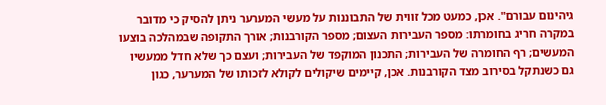גיהינום עבורם". אכן, כמעט מכל זווית של התבוננות על מעשי המערער ניתן להסיק כי מדובר במקרה חריג בחומרתו: מספר העבירות העצום; מספר הקורבנות; אורך התקופה שבמהלכה בוצעו המעשים; רף החומרה של העבירות; התכנון המוקפד של העבירות; ועצם כך שלא חדל ממעשיו גם כשנתקל בסירוב מצד הקורבנות. אכן, קיימים שיקולים לקולא לזכותו של המערער, כגון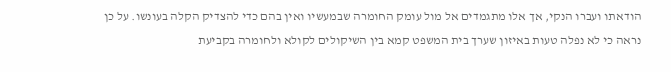הודאתו ועברו הנקי, אך אלו מתגמדים אל מול עומק החומרה שבמעשיו ואין בהם כדי להצדיק הקלה בעונשו. על כן נראה כי לא נפלה טעות באיזון שערך בית המשפט קמא בין השיקולים לקולא ולחומרה בקביעת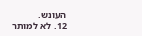העונש.
12. לא למותר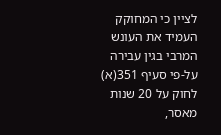לציין כי המחוקק העמיד את העונש המרבי בגין עבירה על-פי סעיף 351(א) לחוק על 20 שנות מאסר,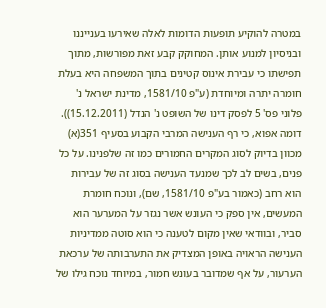במטרה להוקיע תופעות הדומות לאלה שאירעו בענייננו ובניסיון למנוע אותן. המחוקק קבע זאת מפורשות, מתוך תפישתו כי עבירת אינוס קטינים בתוך המשפחה היא בעלת חומרה יתרה ומיוחדת (ע"פ 1581/10, מדינת ישראל נ' פלוני פס' 5 לפסק דינו של השופט נ' הנדל (15.12.2011)). דומה אפוא, כי רף הענישה המרבי הקבוע בסעיף 351(א) מכוון בדיוק לסוג המקרים החמורים כמו זה שלפנינו. על כל פנים, בשים לב לכך שמנעד הענישה בסוג זה של עבירות הוא רחב (כאמור בע"פ 1581/10, שם), ונוכח חומרת המעשים, אין ספק כי העונש אשר נגזר על המערער הוא סביר, ובוודאי שאין מקום לטענה כי הוא סוטה ממדיניות הענישה הראויה באופן המצדיק את התערבותה של ערכאת הערעור, על אף שמדובר בעונש חמור, במיוחד נוכח גילו של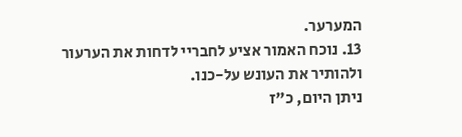המערער.
13. נוכח האמור אציע לחבריי לדחות את הערעור ולהותיר את העונש על-כנו.
ניתן היום, כ"ז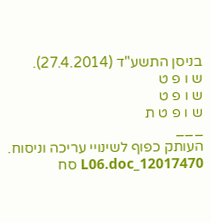בניסן התשע"ד (27.4.2014).
ש ו פ ט
ש ו פ ט
ש ו פ ט ת
___
העותק כפוף לשינויי עריכה וניסוח. 12017470_L06.doc סח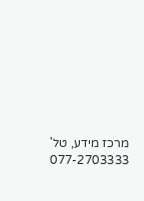מרכז מידע, טל' 077-2703333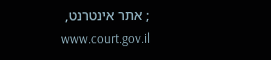; אתר אינטרנט, www.court.gov.il